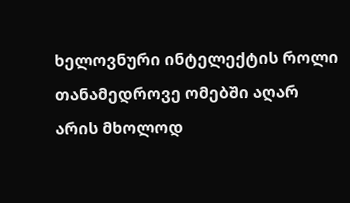ხელოვნური ინტელექტის როლი თანამედროვე ომებში აღარ არის მხოლოდ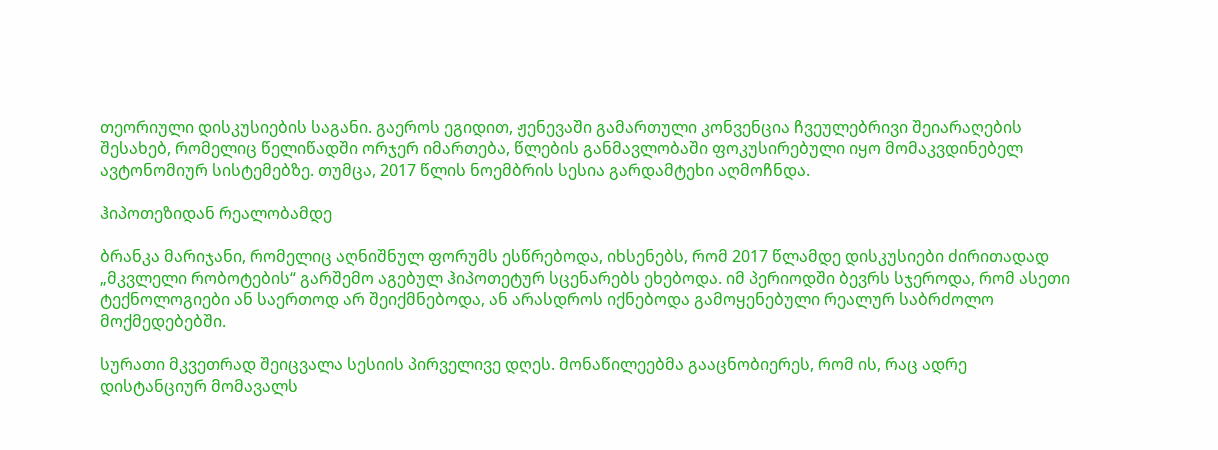თეორიული დისკუსიების საგანი. გაეროს ეგიდით, ჟენევაში გამართული კონვენცია ჩვეულებრივი შეიარაღების შესახებ, რომელიც წელიწადში ორჯერ იმართება, წლების განმავლობაში ფოკუსირებული იყო მომაკვდინებელ ავტონომიურ სისტემებზე. თუმცა, 2017 წლის ნოემბრის სესია გარდამტეხი აღმოჩნდა.

ჰიპოთეზიდან რეალობამდე

ბრანკა მარიჯანი, რომელიც აღნიშნულ ფორუმს ესწრებოდა, იხსენებს, რომ 2017 წლამდე დისკუსიები ძირითადად „მკვლელი რობოტების“ გარშემო აგებულ ჰიპოთეტურ სცენარებს ეხებოდა. იმ პერიოდში ბევრს სჯეროდა, რომ ასეთი ტექნოლოგიები ან საერთოდ არ შეიქმნებოდა, ან არასდროს იქნებოდა გამოყენებული რეალურ საბრძოლო მოქმედებებში.

სურათი მკვეთრად შეიცვალა სესიის პირველივე დღეს. მონაწილეებმა გააცნობიერეს, რომ ის, რაც ადრე დისტანციურ მომავალს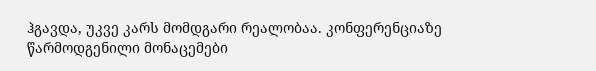ჰგავდა, უკვე კარს მომდგარი რეალობაა. კონფერენციაზე წარმოდგენილი მონაცემები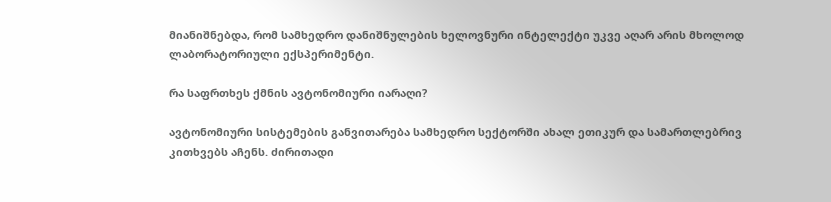მიანიშნებდა, რომ სამხედრო დანიშნულების ხელოვნური ინტელექტი უკვე აღარ არის მხოლოდ ლაბორატორიული ექსპერიმენტი.

რა საფრთხეს ქმნის ავტონომიური იარაღი?

ავტონომიური სისტემების განვითარება სამხედრო სექტორში ახალ ეთიკურ და სამართლებრივ კითხვებს აჩენს. ძირითადი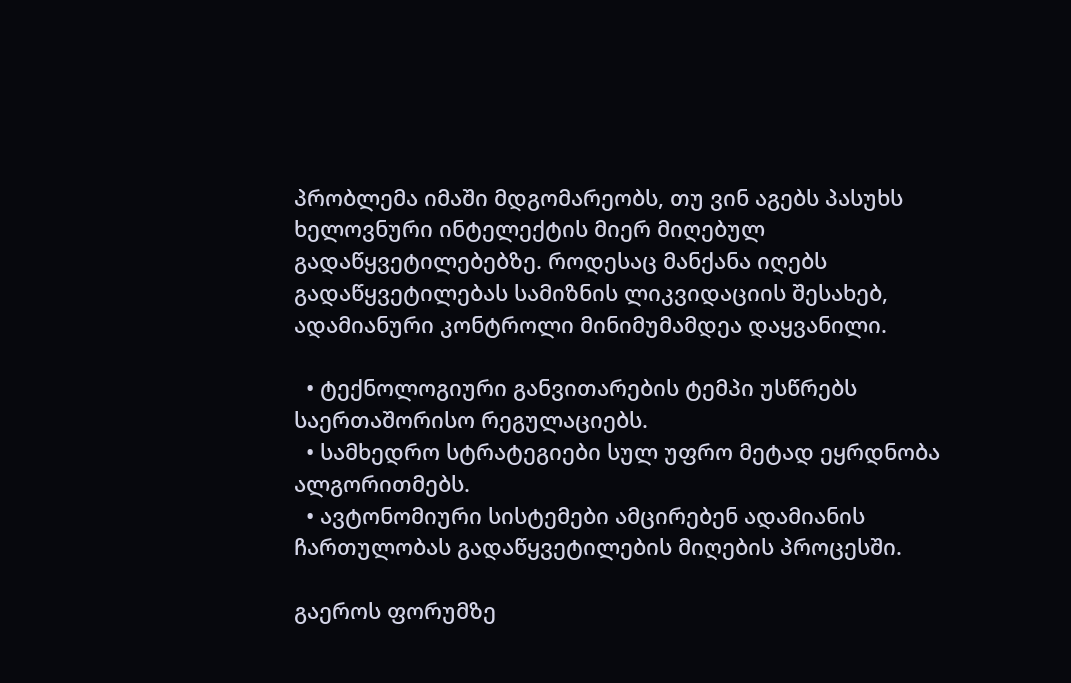პრობლემა იმაში მდგომარეობს, თუ ვინ აგებს პასუხს ხელოვნური ინტელექტის მიერ მიღებულ გადაწყვეტილებებზე. როდესაც მანქანა იღებს გადაწყვეტილებას სამიზნის ლიკვიდაციის შესახებ, ადამიანური კონტროლი მინიმუმამდეა დაყვანილი.

  • ტექნოლოგიური განვითარების ტემპი უსწრებს საერთაშორისო რეგულაციებს.
  • სამხედრო სტრატეგიები სულ უფრო მეტად ეყრდნობა ალგორითმებს.
  • ავტონომიური სისტემები ამცირებენ ადამიანის ჩართულობას გადაწყვეტილების მიღების პროცესში.

გაეროს ფორუმზე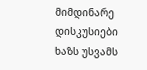მიმდინარე დისკუსიები ხაზს უსვამს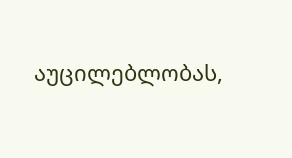აუცილებლობას,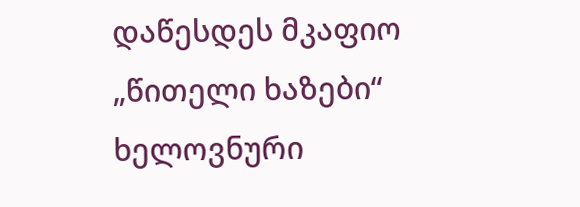დაწესდეს მკაფიო „წითელი ხაზები“ ხელოვნური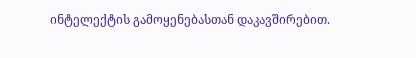ინტელექტის გამოყენებასთან დაკავშირებით.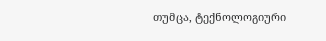თუმცა, ტექნოლოგიური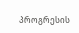პროგრესის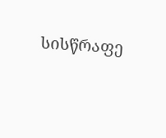სისწრაფე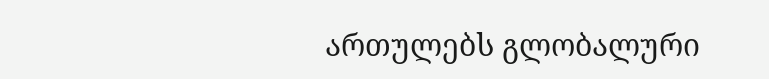ართულებს გლობალური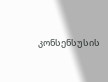კონსენსუსის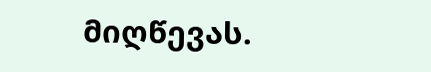მიღწევას.